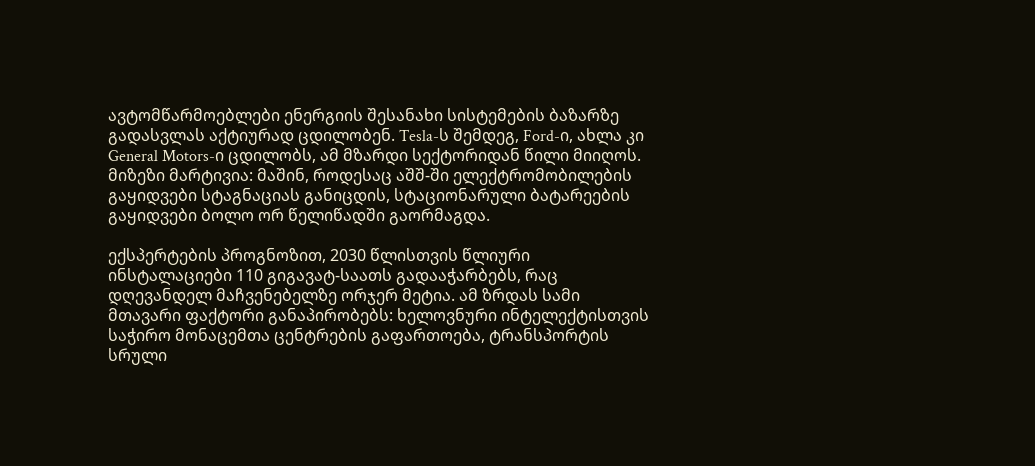ავტომწარმოებლები ენერგიის შესანახი სისტემების ბაზარზე გადასვლას აქტიურად ცდილობენ. Tesla-ს შემდეგ, Ford-ი, ახლა კი General Motors-ი ცდილობს, ამ მზარდი სექტორიდან წილი მიიღოს. მიზეზი მარტივია: მაშინ, როდესაც აშშ-ში ელექტრომობილების გაყიდვები სტაგნაციას განიცდის, სტაციონარული ბატარეების გაყიდვები ბოლო ორ წელიწადში გაორმაგდა.

ექსპერტების პროგნოზით, 2030 წლისთვის წლიური ინსტალაციები 110 გიგავატ-საათს გადააჭარბებს, რაც დღევანდელ მაჩვენებელზე ორჯერ მეტია. ამ ზრდას სამი მთავარი ფაქტორი განაპირობებს: ხელოვნური ინტელექტისთვის საჭირო მონაცემთა ცენტრების გაფართოება, ტრანსპორტის სრული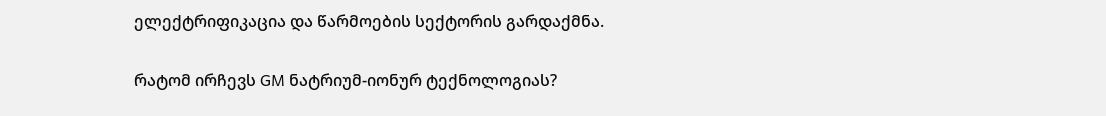ელექტრიფიკაცია და წარმოების სექტორის გარდაქმნა.

რატომ ირჩევს GM ნატრიუმ-იონურ ტექნოლოგიას?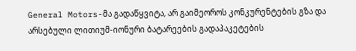General Motors-მა გადაწყვიტა, არ გაიმეოროს კონკურენტების გზა და არსებული ლითიუმ-იონური ბატარეების გადაპაკეტების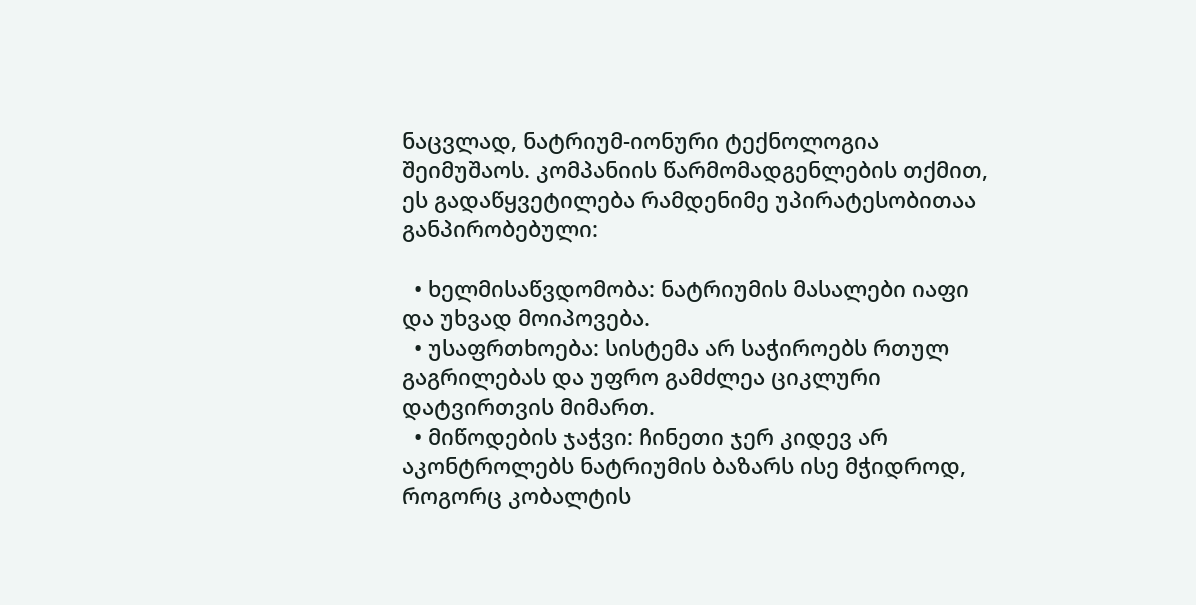ნაცვლად, ნატრიუმ-იონური ტექნოლოგია შეიმუშაოს. კომპანიის წარმომადგენლების თქმით, ეს გადაწყვეტილება რამდენიმე უპირატესობითაა განპირობებული:

  • ხელმისაწვდომობა: ნატრიუმის მასალები იაფი და უხვად მოიპოვება.
  • უსაფრთხოება: სისტემა არ საჭიროებს რთულ გაგრილებას და უფრო გამძლეა ციკლური დატვირთვის მიმართ.
  • მიწოდების ჯაჭვი: ჩინეთი ჯერ კიდევ არ აკონტროლებს ნატრიუმის ბაზარს ისე მჭიდროდ, როგორც კობალტის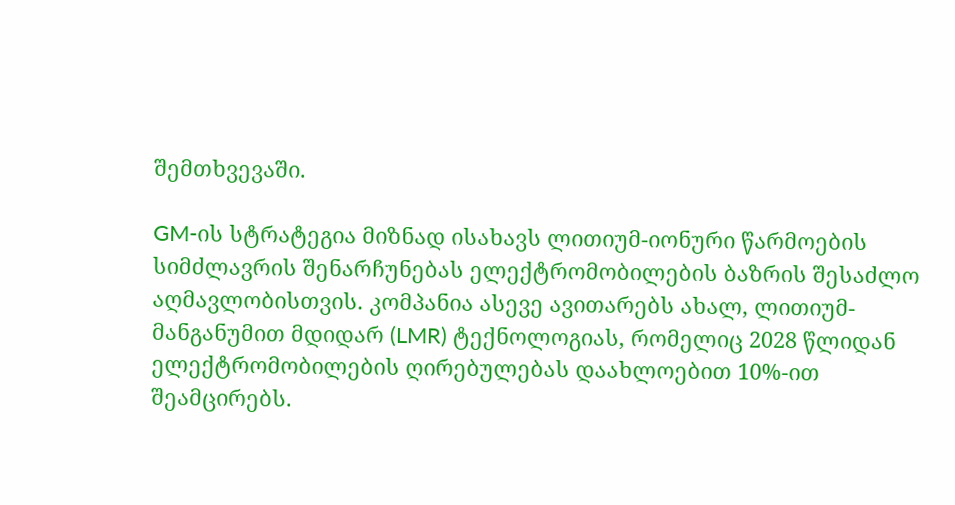შემთხვევაში.

GM-ის სტრატეგია მიზნად ისახავს ლითიუმ-იონური წარმოების სიმძლავრის შენარჩუნებას ელექტრომობილების ბაზრის შესაძლო აღმავლობისთვის. კომპანია ასევე ავითარებს ახალ, ლითიუმ-მანგანუმით მდიდარ (LMR) ტექნოლოგიას, რომელიც 2028 წლიდან ელექტრომობილების ღირებულებას დაახლოებით 10%-ით შეამცირებს.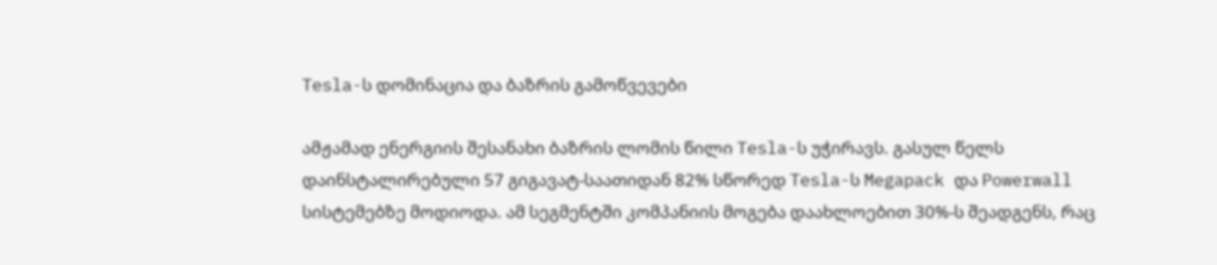Tesla-ს დომინაცია და ბაზრის გამოწვევები

ამჟამად ენერგიის შესანახი ბაზრის ლომის წილი Tesla-ს უჭირავს. გასულ წელს დაინსტალირებული 57 გიგავატ-საათიდან 82% სწორედ Tesla-ს Megapack და Powerwall სისტემებზე მოდიოდა. ამ სეგმენტში კომპანიის მოგება დაახლოებით 30%-ს შეადგენს, რაც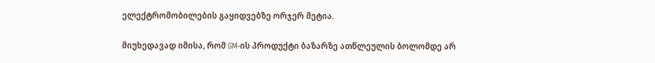ელექტრომობილების გაყიდვებზე ორჯერ მეტია.

მიუხედავად იმისა, რომ GM-ის პროდუქტი ბაზარზე ათწლეულის ბოლომდე არ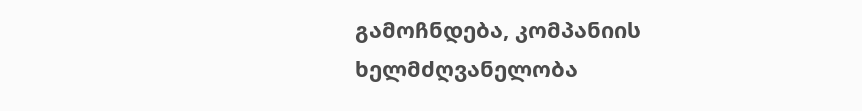გამოჩნდება, კომპანიის ხელმძღვანელობა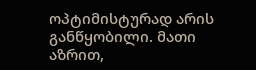ოპტიმისტურად არის განწყობილი. მათი აზრით,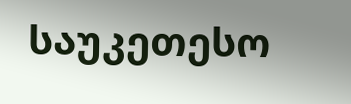საუკეთესო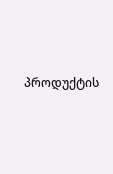პროდუქტის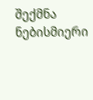შექმნა ნებისმიერი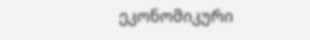ეკონომიკური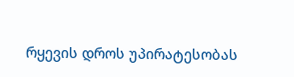რყევის დროს უპირატესობას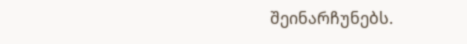შეინარჩუნებს.